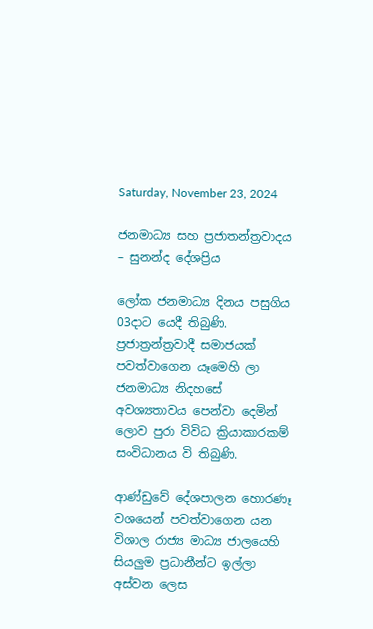Saturday, November 23, 2024

ජනමාධ්‍ය සහ ප්‍රජාතන්ත්‍රවාදය – සුනන්ද දේශප්‍රිය

ලෝක ජනමාධ්‍ය දිනය පසුගිය 03දාට යෙදී තිබුණි. ප්‍රජාත්‍රන්ත්‍රවාදී සමාජයක් පවත්වාගෙන යෑමෙහි ලා ජනමාධ්‍ය නිදහසේ අවශ්‍යතාවය පෙන්වා දෙමින් ලොව පුරා විවිධ ක්‍රියාකාරකම් සංවිධානය වි තිබුණි.

ආණ්ඩුවේ දේශපාලන හොරණෑ වශයෙන් පවත්වාගෙන යන විශාල රාජ්‍ය මාධ්‍ය ජාලයෙහි සියලුම ප්‍රධානීන්ට ඉල්ලා අස්වන ලෙස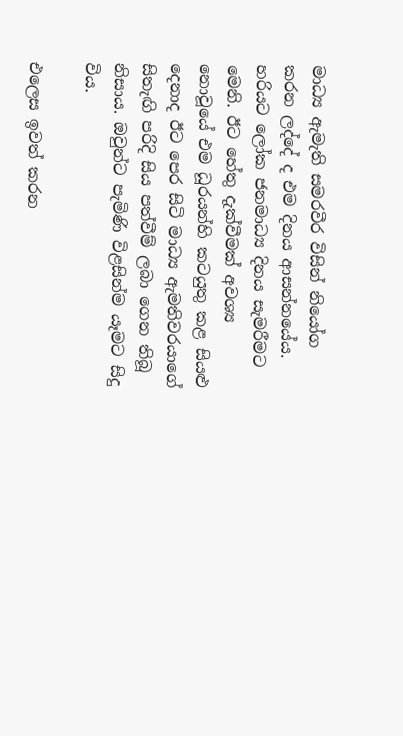මාධ්‍ය ඇමැති සමරවීර විසින් නියෝග කරන ලද්දේ ද එම දිනය ආසන්නයේය. හරියට ලෝක ජනමාධ්‍ය දිනය සැමරීමට මෙනි. ඊට හේතු දැක්වීමක් අවශ්‍ය නොවූයේ එම ධූරයන්හි කටයුතු කළ සියළු දෙනාද ඊට පෙර සිටි මාධ්‍ය ඇමතිවරයාගේ සිතැඟි පරිදි සිය පත්වීම් ලබා ගෙන තිබූ නිසාය. ඔවුන්ට පැමිණි විළසින්ම යෑමට සිදු විය.

එලෙස ඉවත් කරන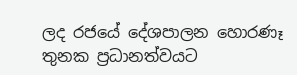ලද රජයේ දේශපාලන හොරණෑ තුනක ප්‍රධානත්වයට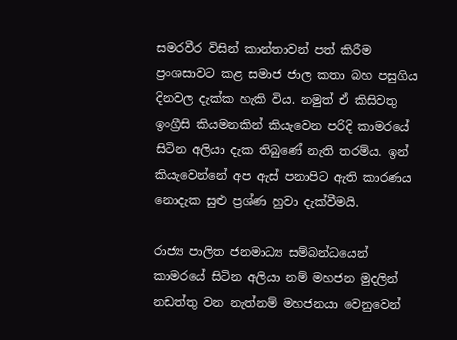සමරවීර විසින් කාන්තාවන් පත් කිරීම ප්‍රංශසාවට කළ සමාජ ජාල කතා බහ පසුගිය දිනවල දැක්ක හැකි විය. නමුත් ඒ කිසිවතු ඉංග්‍රීසි කියමනකින් කියැවෙන පරිදි කාමරයේ සිටින අලියා දැක තිබුණේ නැති තරම්ය. ඉන් කියැවෙන්නේ අප ඇස් පනාපිට ඇති කාරණය නොදැක සුළු ප්‍රශ්ණ හුවා දැක්වීමයි.

රාජ්‍ය පාලිත ජනමාධ්‍ය සම්බන්ධයෙන් කාමරයේ සිටින අලියා නම් මහජන මුදලින් නඩත්තු වන නැත්නම් මහජනයා වෙනුවෙන්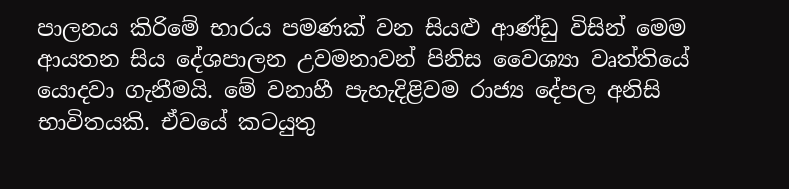පාලනය කිරිමේ භාරය පමණක් වන සියළු ආණ්ඩු විසින් මෙම ආයතන සිය දේශපාලන උවමනාවන් පිනිස වෛශ්‍යා වෘත්තියේ යොදවා ගැනීමයි. මේ වනාහී පැහැදිළිවම රාජ්‍ය දේපල අනිසි භාවිතයකි. ඒවයේ කටයුතු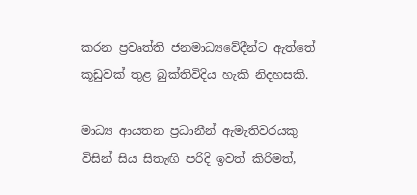කරන ප්‍රවෘත්ති ජනමාධ්‍යවේදීන්ට ඇත්තේ කූඩුවක් තුළ බුක්තිවිදිය හැකි නිදහසකි.

මාධ්‍ය ආයතන ප්‍රධානීන් ඇමැතිවරයකු විසින් සිය සිතැඟි පරිදි ඉවත් කිරිමත්,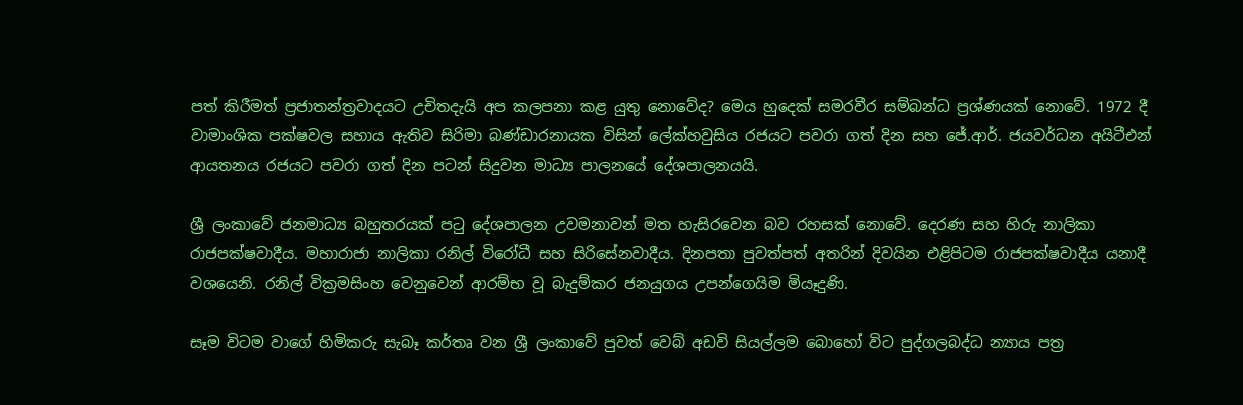පත් කිරීමත් ප්‍රජාතන්ත්‍රවාදයට උචිතදැයි අප කලපනා කළ යුතු නොවේද? මෙය හුදෙක් සමරවීර සම්බන්ධ ප්‍රශ්ණයක් නොවේ. 1972 දී වාමාංශික පක්ෂවල සහාය ඇතිව සිරිමා බණ්ඩාරනායක විසින් ලේක්හවුසිය රජයට පවරා ගත් දින සහ ජේ.ආර්. ජයවර්ධන අයිටීඑන් ආයතනය රජයට පවරා ගත් දින පටන් සිදුවන මාධ්‍ය පාලනයේ දේශපාලනයයි.

ශ්‍රී ලංකාවේ ජනමාධ්‍ය බහුතරයක් පටු දේශපාලන උවමනාවන් මත හැසිරවෙන බව රහසක් නොවේ. දෙරණ සහ හිරු නාලිකා රාජපක්ෂවාදීය. මහාරාජා නාලිකා රනිල් විරෝධී සහ සිරිසේනවාදීය. දිනපතා පුවත්පත් අතරින් දිවයින එළිපිටම රාජපක්ෂවාදීය යනාදී වශයෙනි. රනිල් වික්‍රමසිංහ වෙනුවෙන් ආරම්භ වූ බැදුම්කර ජනයුගය උපන්ගෙයිම මියෑදුණි.

සෑම විටම වාගේ හිමිකරු සැබෑ කර්තෘ වන ශ්‍රී ලංකාවේ පුවත් වෙබ් අඩවි සියල්ලම බොහෝ විට පුද්ගලබද්ධ න්‍යාය පත්‍ර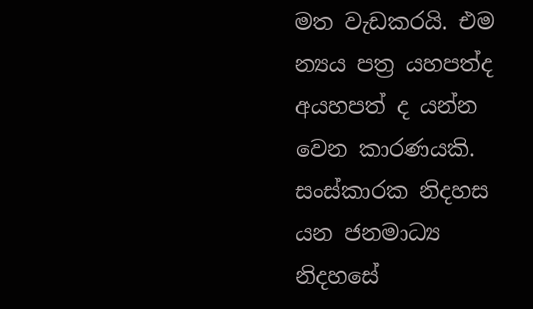මත වැඩකරයි. එම න්‍යය පත්‍ර යහපත්ද අයහපත් ද යන්න වෙන කාරණයකි. සංස්කාරක නිදහස යන ජනමාධ්‍ය නිදහසේ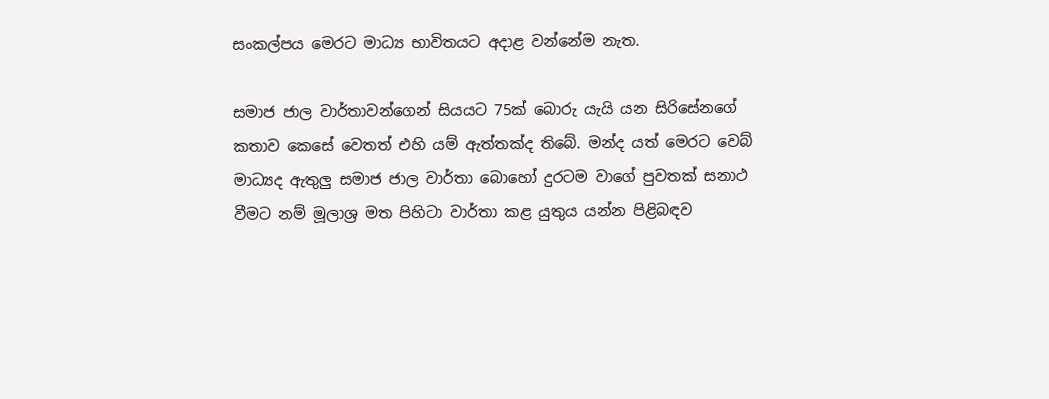සංකල්පය මෙරට මාධ්‍ය භාවිතයට අදාළ වන්නේම නැත.

සමාජ ජාල වාර්තාවන්ගෙන් සියයට 75ක් බොරු යැයි යන සිරිසේනගේ කතාව කෙසේ වෙතත් එහි යම් ඇත්තක්ද තිබේ. මන්ද යත් මෙරට වෙබ් මාධ්‍යද ඇතුලු සමාජ ජාල වාර්තා බොහෝ දුරටම වාගේ පුවතක් සනාථ වීමට නම් මූලාශ්‍ර මත පිහිටා වාර්තා කළ යුතුය යන්න පිළිබඳව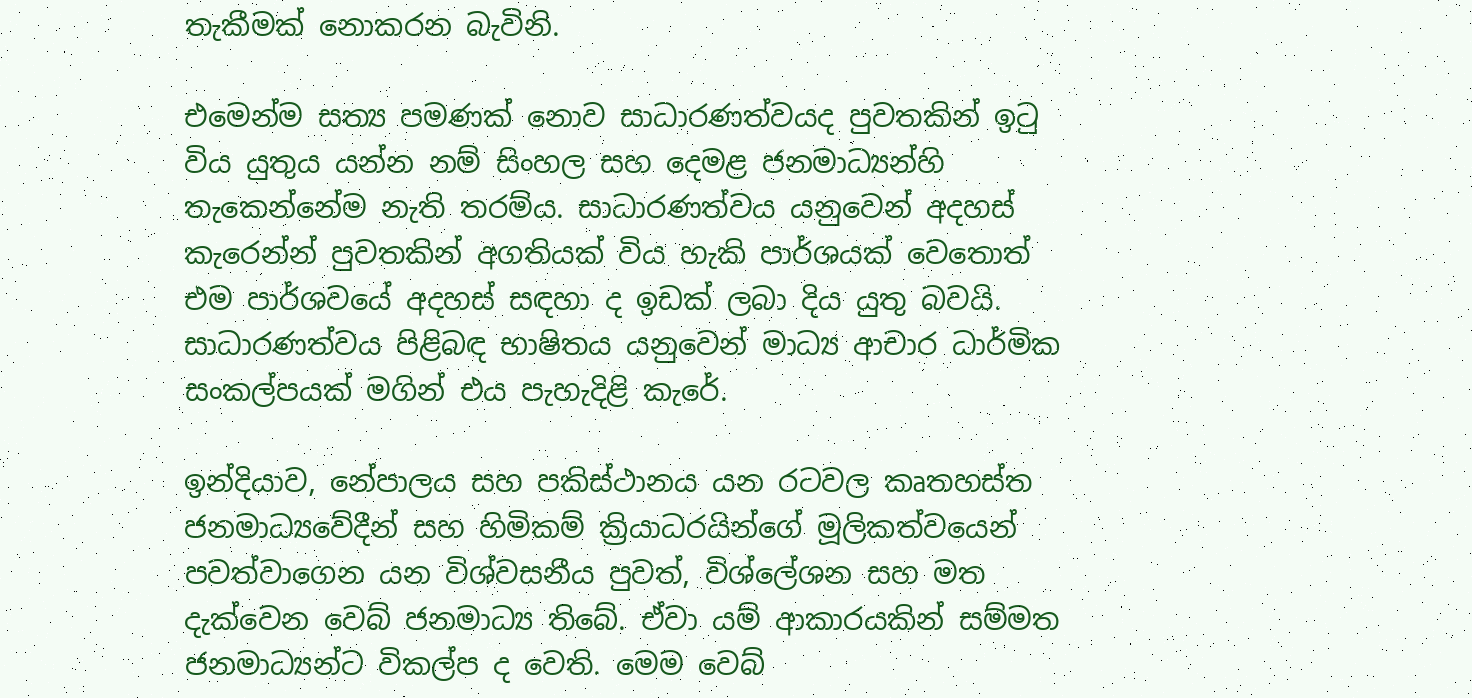තැකීමක් නොකරන බැවිනි.

එමෙන්ම සත්‍ය පමණක් නොව සාධාරණත්වයද පුවතකින් ඉටු විය යුතුය යන්න නම් සිංහල සහ දෙමළ ජනමාධ්‍යන්හි තැකෙන්නේම නැති තරම්ය. සාධාරණත්වය යනුවෙන් අදහස් කැරෙන්න් පුවතකින් අගතියක් විය හැකි පාර්ශයක් වෙතොත් එම පාර්ශවයේ අදහස් සඳහා ද ඉඩක් ලබා දිය යුතු බවයි. සාධාරණත්වය පිළිබඳ භාෂිතය යනුවෙන් මාධ්‍ය ආචාර ධාර්මික සංකල්පයක් මගින් එය පැහැදිළි කැරේ.

ඉන්දියාව, නේපාලය සහ පකිස්ථානය යන රටවල කෘතහස්ත ජනමාධ්‍යවේදීන් සහ හිමිකම් ක්‍රියාධරයින්ගේ මූලිකත්වයෙන් පවත්වාගෙන යන විශ්වසනීය පුවත්, විශ්ලේශන සහ මත දැක්වෙන වෙබ් ජනමාධ්‍ය තිබේ. ඒවා යම් ආකාරයකින් සම්මත ජනමාධ්‍යන්ට විකල්ප ද වෙති. මෙම වෙබ්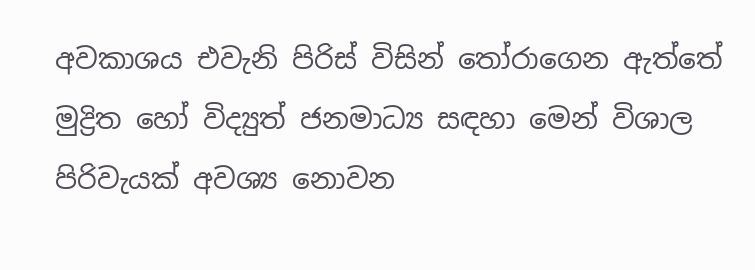අවකාශය එවැනි පිරිස් විසින් තෝරාගෙන ඇත්තේ මුද්‍රිත හෝ විද්‍යුත් ජනමාධ්‍ය සඳහා මෙන් විශාල පිරිවැයක් අවශ්‍ය නොවන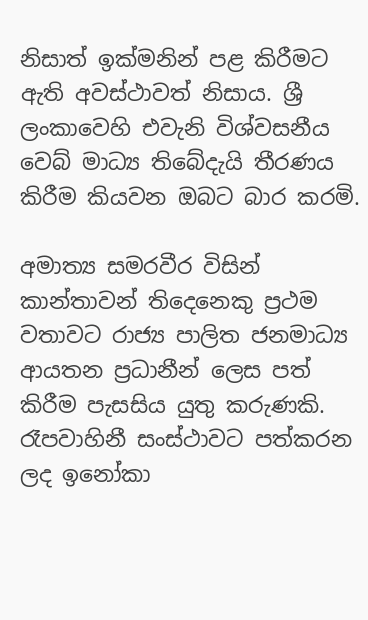නිසාත් ඉක්මනින් පළ කිරීමට ඇති අවස්ථාවත් නිසාය‍. ශ්‍රී ලංකාවෙහි එවැනි විශ්වසනීය වෙබ් මාධ්‍ය තිබේදැයි තීරණය කිරීම කියවන ඔබට බාර කරමි.

අමාත්‍ය සමරවීර විසින් කාන්තාවන් තිදෙනෙකු ප්‍රථම වතාවට රාජ්‍ය පාලිත ජනමාධ්‍ය ආයතන ප්‍රධානීන් ලෙස පත් කිරීම පැසසිය යුතු කරුණකි. රෑපවාහිනී සංස්ථාවට පත්කරන ලද ඉනෝකා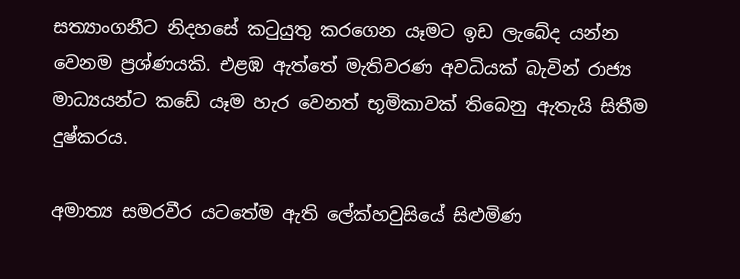සත්‍යාංගනීට නිදහසේ කටුයුතු කරගෙන යෑමට ඉඩ ලැබේද යන්න වෙනම ප්‍රශ්ණයකි. එළඹ ඇත්තේ මැතිවරණ අවධියක් බැවින් රාජ්‍ය මාධ්‍යයන්ට කඩේ යෑම හැර වෙනත් භූමිකාවක් තිබෙනු ඇතැයි සිතීම දුෂ්කරය.

අමාත්‍ය සමරවීර යටතේම ඇති ලේක්හවුසියේ සිළුමිණ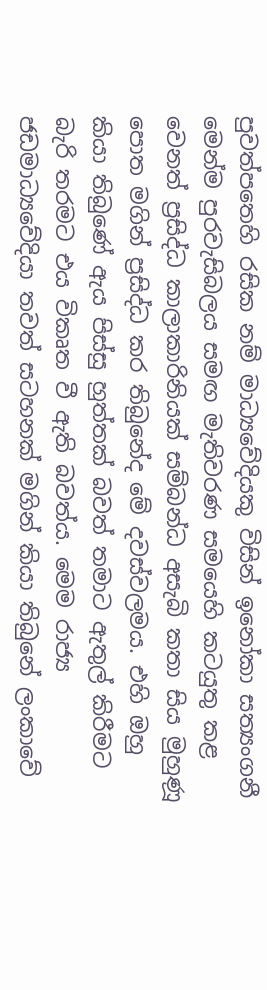පුවත්පතෙහි රසික නම් මාධ්‍යවේදියකු විසින් ඉනෝකා සත්‍යංගනී මෙන්ම පුරවැසිබලය සමඟ මැතිවරණ සමයෙහි කටයුතු කළ වෙනත් ප්‍රසිද්ධ කාලාකාරිනියක් සම්බන්ධ අසැබි කතා සිය මුහුණූ පොත මගින් ප්‍රසිද්ධ කර තිබුනේද මේ දවස්වලමය. එහි ඔහු කියා තිබුණේ ඇය පිස්සු හුත්තක් බවත් තමාට ඇතුල් කිරීමට බැරි තරමට එය විකෘත වී ඇති බවත්ය. මෙම රාජ්‍ය ජඩමාධ්‍යවේදියා තවත් සටහනක් මගින් කියා තිබුනේ ලංකාවේ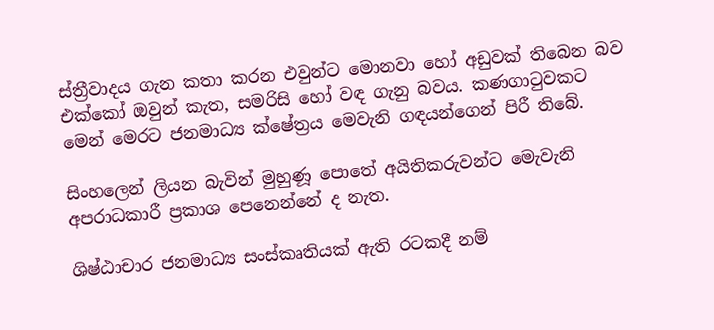ස්ත්‍රීවාදය ගැන කතා කරන එවුන්ට මොනවා හෝ අඩුවක් තිබෙන බව එක්කෝ ඔවුන් කැත, සමරිසි හෝ වඳ ගැනු බවය. කණගාටුවකට මෙන් මෙරට ජනමාධ්‍ය ක්ෂේත්‍රය මෙවැනි ගඳයන්ගෙන් පිරී තිබේ.

සිංහලෙන් ලියන බැවින් මුහුණූ පොතේ අයිතිකරුවන්ට මෙැවැනි අපරාධකාරී ප්‍රකාශ පෙනෙන්නේ ද නැත.

ශිෂ්ඨාචාර ජනමාධ්‍ය සංස්කෘතියක් ඇති රටකදී නම්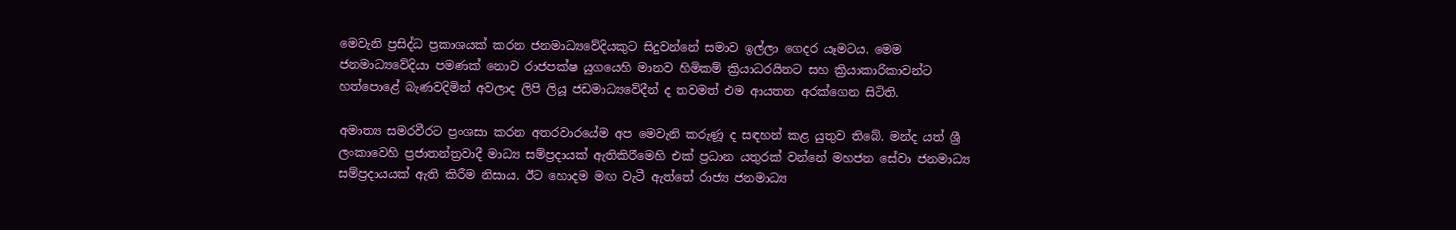මෙවැනි ප්‍රසිද්ධ ප්‍රකාශයක් කරන ජනමාධ්‍යවේදියකුට සිදුවන්නේ සමාව ඉල්ලා ගෙදර යෑමටය. මෙම ජනමාධ්‍යවේදියා පමණක් නොව රාජපක්ෂ යුගයෙහි මානව හිමිකම් ක්‍රියාධරයිනට සහ ක්‍රියාකාරිකාවන්ට හත්පොළේ බැණවදිමින් අවලාද ලිපි ලියූ ජඩමාධ්‍යවේදීන් ද තවමත් එම ආයතන අරක්ගෙන සිටිති.

අමාත්‍ය සමරවීරට ප්‍රංශසා කරන අතරවාරයේම අප මෙවැනි කරුණූ ද සඳහන් කළ යුතුව තිබේ. මන්ද යත් ශ්‍රී ලංකාවෙහි ප්‍රජාතන්ත්‍රවාදී මාධ්‍ය සම්ප්‍රදායක් ඇතිකිර‍ිමෙහි එක් ප්‍රධාන යතුරක් වන්නේ මහජන සේවා ජනමාධ්‍ය සම්ප්‍රදායයක් ඇති කිරීම නිසාය. ඊට හොදම මඟ වැටී ඇත්තේ රාජ්‍ය ජනමාධ්‍ය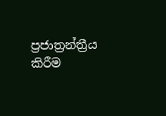ප්‍රජාත්‍රන්ත්‍රීය කිරීම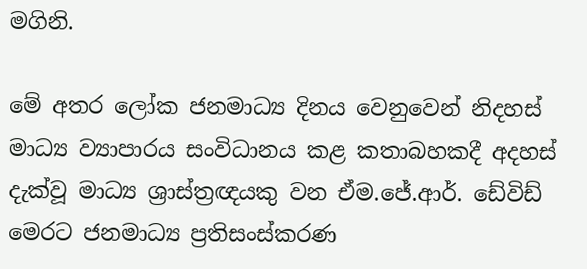මගිනි.

මේ අතර ලෝක ජනමාධ්‍ය දිනය වෙනුවෙන් නිදහස් මාධ්‍ය ව්‍යාපාරය සංවිධානය කළ කතාබහකදී අදහස් දැක්වූ මාධ්‍ය ශ්‍රාස්ත්‍රඥයකු වන ඒම.ජේ.ආර්. ඩේවිඩ් මෙරට ජනමාධ්‍ය ප්‍රතිසංස්කරණ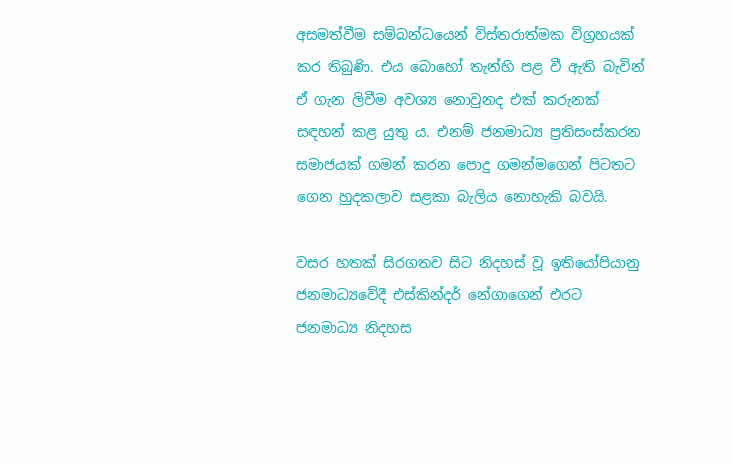අසමත්වීම සම්බන්ධයෙන් විස්තරාත්මක විග්‍රහයක් කර තිබුණි. එය බොහෝ තැන්හි පළ වී ඇති බැවින් ඒ ගැන ලිවීම අවශ්‍ය නොවුනද එක් කරුනක් සඳහන් කළ යුතු ය. එනම් ජනමාධ්‍ය ප්‍රතිසංස්කරන සමාජයක් ගමන් කරන පොදු ගමන්මගෙන් පිටතට ගෙන හුදකලාව සළකා බැලිය නොහැකි බවයි.

වසර හතක් සිරගතව සිට නිදහස් වූ ඉතියෝපියානු ජනමාධ්‍යවේදී එස්කින්දර් නේගාගෙන් එරට ජනමාධ්‍ය නිදහස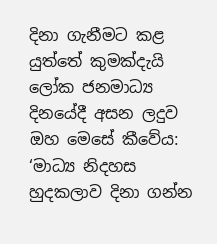දිනා ගැනීමට කළ යුත්තේ කුමක්දැයි ලෝක ජනමාධ්‍ය දිනයේදී අසන ලදුව ඔහ මෙසේ කීවේය: ‘මාධ්‍ය නිදහස හුදකලාව දිනා ගන්න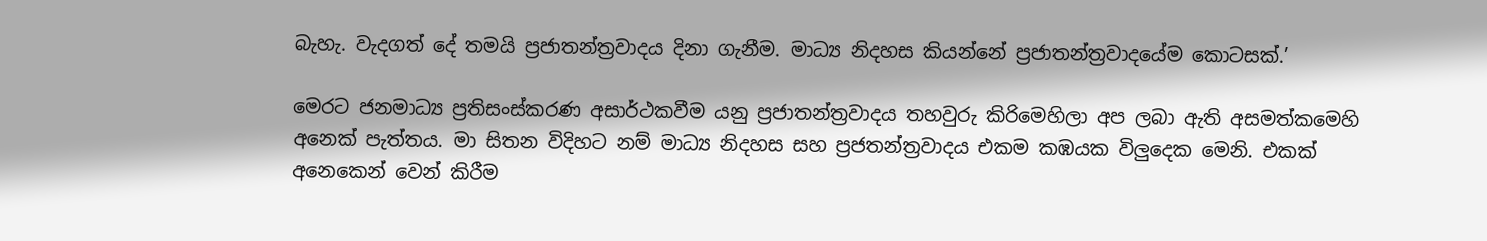බැහැ. වැදගත් දේ තමයි ප්‍රජාතන්ත්‍රවාදය දිනා ගැනීම. මාධ්‍ය නිදහස කියන්නේ ප්‍රජාතන්ත්‍රවාදයේම කොටසක්.’

මෙරට ජනමාධ්‍ය ප්‍රතිසංස්කරණ අසාර්ථකවීම යනු ප්‍රජාතන්ත්‍රවාදය තහවුරු කිරිමෙහිලා අප ලබා ඇති අසමත්කමෙහි අනෙක් පැත්තය. මා සිතන විදිහට නම් මාධ්‍ය නිදහස සහ ප්‍රජතන්ත්‍රවාදය එකම කඹයක විලුදෙක මෙනි. එකක් අනෙකෙන් වෙන් කිරීම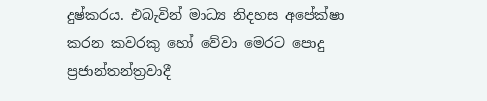දුෂ්කරය. එබැවින් මාධ්‍ය නිදහස අපේක්ෂා කරන කවරකු හෝ වේවා මෙරට පොදු ප්‍රජාන්තන්ත්‍රවාදී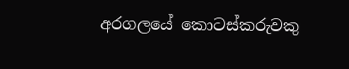අරගලයේ කොටස්කරුවකු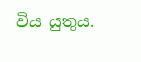විය යුතුය.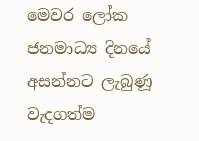මෙවර ලෝක ජනමාධ්‍ය දිනයේ අසන්නට ලැබුණූ වැදගත්ම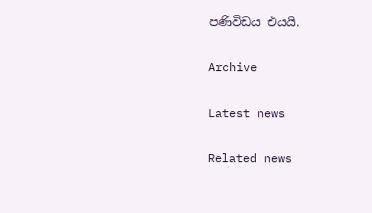පණිවිඩය එයයි.

Archive

Latest news

Related news